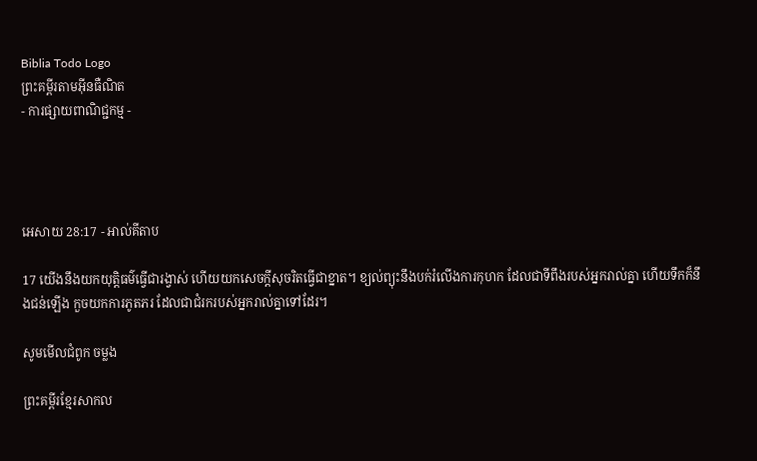Biblia Todo Logo
ព្រះគម្ពីរតាមអ៊ីនធឺណិត
- ការផ្សាយពាណិជ្ជកម្ម -




អេសាយ 28:17 - អាល់គីតាប

17 យើងនឹងយកយុត្តិធម៌ធ្វើជារង្វាស់ ហើយយកសេចក្ដីសុចរិតធ្វើជាខ្នាត។ ខ្យល់ព្យុះនឹងបក់រំលើងការកុហក ដែលជាទីពឹងរបស់អ្នករាល់គ្នា ហើយទឹកក៏នឹងជន់ឡើង កួចយកការភូត‌ភរ ដែលជាជំរករបស់អ្នករាល់គ្នាទៅដែរ។

សូមមើលជំពូក ចម្លង

ព្រះគម្ពីរខ្មែរសាកល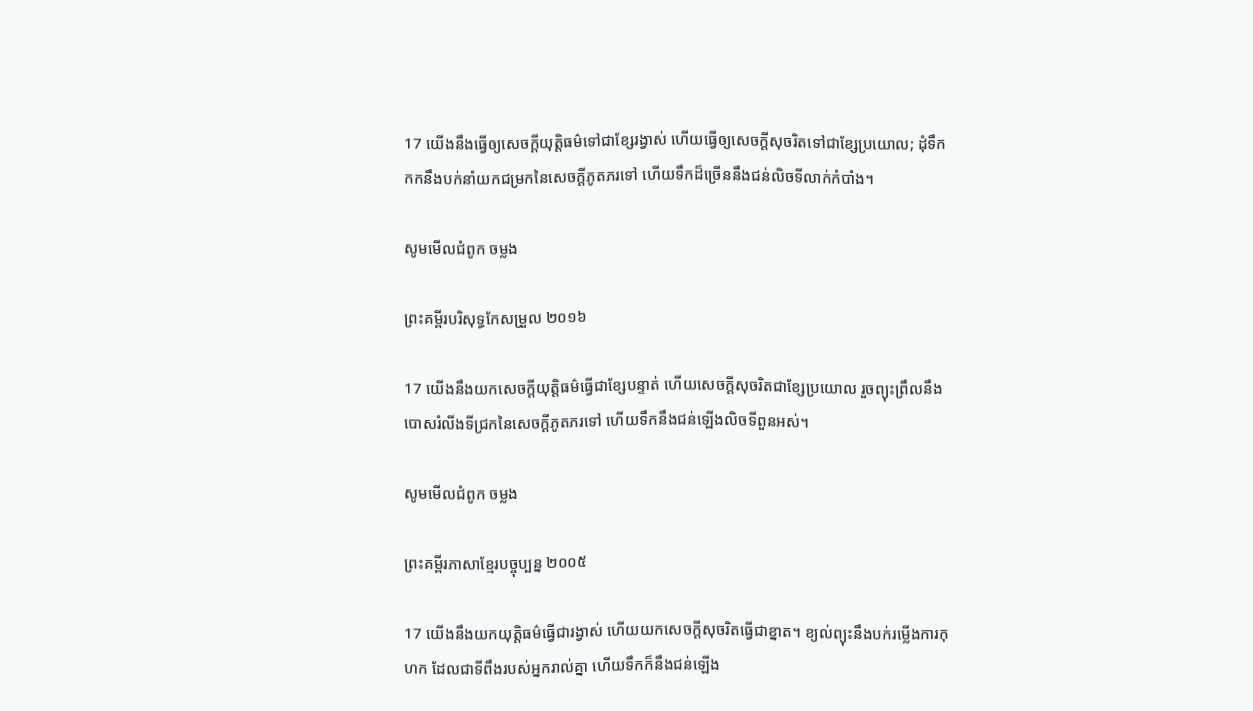17 យើងនឹងធ្វើឲ្យសេចក្ដីយុត្តិធម៌ទៅជាខ្សែរង្វាស់ ហើយធ្វើឲ្យសេចក្ដីសុចរិតទៅជាខ្សែប្រយោល; ដុំទឹកកកនឹងបក់នាំយកជម្រកនៃសេចក្ដីភូតភរទៅ ហើយទឹកដ៏ច្រើននឹងជន់លិចទីលាក់កំបាំង។

សូមមើលជំពូក ចម្លង

ព្រះគម្ពីរបរិសុទ្ធកែសម្រួល ២០១៦

17 យើងនឹងយកសេចក្ដីយុត្តិ‌ធម៌ធ្វើជាខ្សែបន្ទាត់ ហើយសេចក្ដីសុចរិតជាខ្សែប្រ‌យោល រួចព្យុះព្រឹលនឹងបោសរំលីងទីជ្រកនៃសេចក្ដីភូត‌ភរទៅ ហើយទឹកនឹងជន់ឡើងលិចទីពួនអស់។

សូមមើលជំពូក ចម្លង

ព្រះគម្ពីរភាសាខ្មែរបច្ចុប្បន្ន ២០០៥

17 យើងនឹងយកយុត្តិធម៌ធ្វើជារង្វាស់ ហើយយកសេចក្ដីសុចរិតធ្វើជាខ្នាត។ ខ្យល់ព្យុះនឹងបក់រម្លើងការកុហក ដែលជាទីពឹងរបស់អ្នករាល់គ្នា ហើយទឹកក៏នឹងជន់ឡើង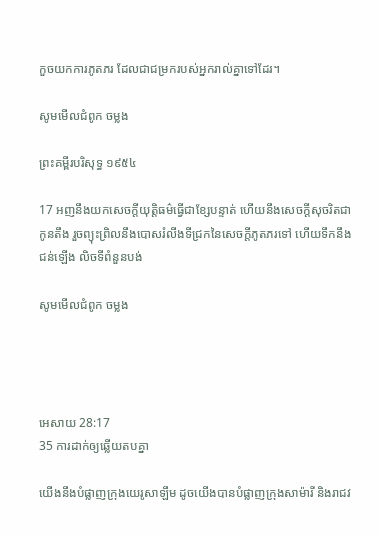កួចយកការភូត‌ភរ ដែលជាជម្រករបស់អ្នករាល់គ្នាទៅដែរ។

សូមមើលជំពូក ចម្លង

ព្រះគម្ពីរបរិសុទ្ធ ១៩៥៤

17 អញនឹងយកសេចក្ដីយុត្តិ‌ធម៌ធ្វើជាខ្សែបន្ទាត់ ហើយនឹងសេចក្ដីសុចរិតជាកូនតឹង រួចព្យុះព្រិលនឹងបោសរំលីងទីជ្រកនៃសេចក្ដីភូត‌ភរទៅ ហើយទឹកនឹងជន់ឡើង លិចទីពំនួនបង់

សូមមើលជំពូក ចម្លង




អេសាយ 28:17
35 ការដាក់ឲ្យឆ្លើយតបគ្នា

យើងនឹងបំផ្លាញក្រុងយេរូ‌សាឡឹម ដូចយើងបានបំផ្លាញក្រុងសាម៉ារី និងរាជវ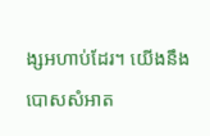ង្សអហាប់ដែរ។ យើងនឹងបោសសំអាត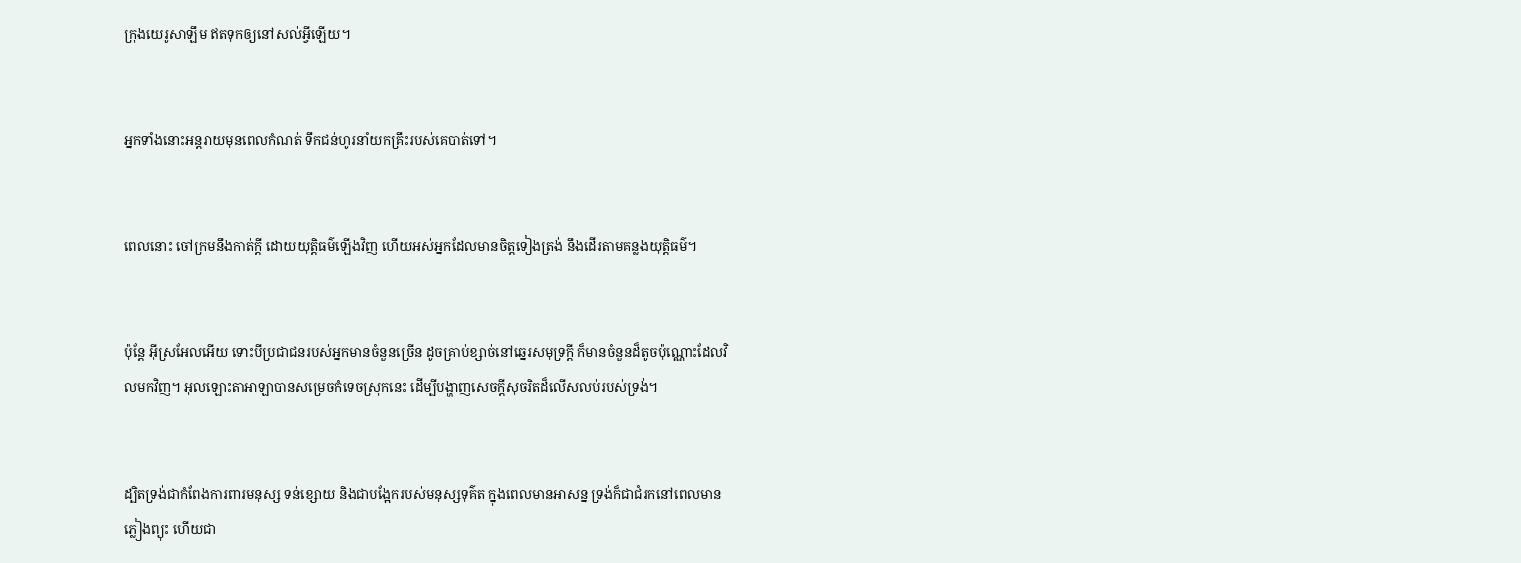ក្រុងយេរូ‌សាឡឹម ឥតទុកឲ្យនៅសល់អ្វីឡើយ។


អ្នកទាំងនោះអន្តរាយមុនពេលកំណត់ ទឹកជន់ហូរនាំយកគ្រឹះរបស់គេបាត់ទៅ។


ពេលនោះ ចៅ‌ក្រមនឹងកាត់ក្ដី ដោយយុត្តិធម៌ឡើងវិញ ហើយអស់អ្នកដែលមានចិត្តទៀងត្រង់ នឹងដើរតាមគន្លងយុត្តិធម៌។


ប៉ុន្តែ អ៊ីស្រ‌អែលអើយ ទោះបីប្រជា‌ជនរបស់អ្នកមានចំនួនច្រើន ដូចគ្រាប់ខ្សាច់នៅឆ្នេរសមុទ្រក្ដី ក៏មានចំនួនដ៏តូចប៉ុណ្ណោះដែលវិលមកវិញ។ អុលឡោះ‌តាអាឡាបានសម្រេចកំទេចស្រុកនេះ ដើម្បីបង្ហាញសេចក្ដីសុចរិតដ៏លើស‌លប់របស់ទ្រង់។


ដ្បិតទ្រង់ជាកំពែងការពារមនុស្ស ទន់ខ្សោយ និងជាបង្អែករបស់មនុស្សទុគ៌ត ក្នុងពេលមានអាសន្ន ទ្រង់ក៏ជាជំរកនៅពេលមានភ្លៀងព្យុះ ហើយជា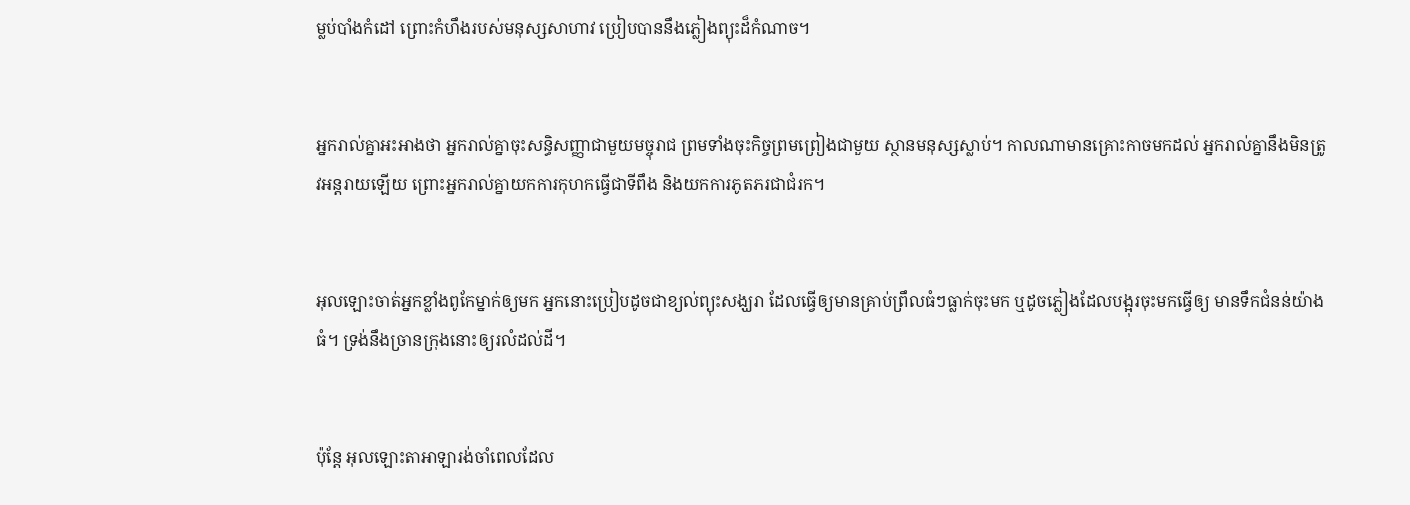ម្លប់បាំងកំដៅ ព្រោះកំហឹងរបស់មនុស្សសាហាវ ប្រៀបបាននឹងភ្លៀងព្យុះដ៏កំណាច។


អ្នករាល់គ្នាអះ‌អាងថា អ្នករាល់គ្នាចុះសន្ធិ‌សញ្ញាជាមួយមច្ចុរាជ ព្រមទាំងចុះកិច្ចព្រមព្រៀងជាមួយ ស្ថានមនុស្សស្លាប់។ កាលណាមានគ្រោះកាចមកដល់ អ្នករាល់គ្នានឹងមិនត្រូវអន្តរាយឡើយ ព្រោះអ្នករាល់គ្នាយកការកុហកធ្វើជាទីពឹង និងយកការភូត‌ភរជាជំរក។


អុលឡោះចាត់អ្នកខ្លាំងពូកែម្នាក់ឲ្យមក អ្នកនោះប្រៀបដូចជាខ្យល់ព្យុះសង្ឃរា ដែលធ្វើឲ្យមានគ្រាប់ព្រឹលធំៗធ្លាក់ចុះមក ឬដូចភ្លៀងដែលបង្អុរចុះមកធ្វើឲ្យ មានទឹកជំនន់យ៉ាងធំ។ ទ្រង់នឹងច្រានក្រុងនោះឲ្យរលំដល់ដី។


ប៉ុន្តែ អុលឡោះ‌តាអាឡារង់‌ចាំពេលដែល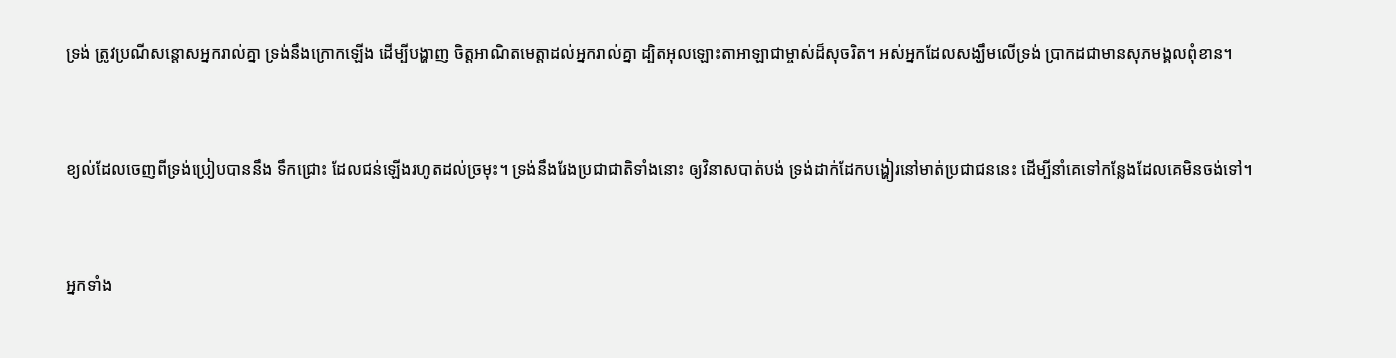ទ្រង់ ត្រូវប្រណីសន្ដោសអ្នករាល់គ្នា ទ្រង់នឹងក្រោកឡើង ដើម្បីបង្ហាញ ចិត្តអាណិតមេត្តាដល់អ្នករាល់គ្នា ដ្បិតអុលឡោះ‌តាអាឡាជាម្ចាស់ដ៏សុចរិត។ អស់អ្នកដែលសង្ឃឹមលើទ្រង់ ប្រាកដជាមានសុភ‌មង្គលពុំ‌ខាន។


ខ្យល់ដែលចេញពីទ្រង់ប្រៀបបាននឹង ទឹកជ្រោះ ដែលជន់ឡើងរហូតដល់ច្រមុះ។ ទ្រង់នឹងរែងប្រជា‌ជាតិទាំងនោះ ឲ្យវិនាសបាត់បង់ ទ្រង់ដាក់ដែកបង្ហៀរនៅមាត់ប្រជា‌ជននេះ ដើម្បីនាំគេទៅកន្លែងដែលគេមិនចង់ទៅ។


អ្នកទាំង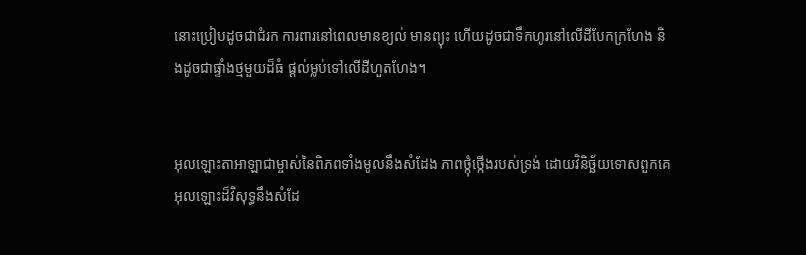នោះប្រៀបដូចជាជំរក ការពារនៅពេលមានខ្យល់ មានព្យុះ ហើយដូចជាទឹកហូរនៅលើដីបែកក្រហែង និងដូចជាផ្ទាំងថ្មមួយដ៏ធំ ផ្តល់ម្លប់ទៅលើដីហួត‌ហែង។


អុលឡោះ‌តាអាឡាជាម្ចាស់នៃពិភពទាំងមូលនឹងសំដែង ភាពថ្កុំ‌ថ្កើងរបស់ទ្រង់ ដោយវិនិច្ឆ័យទោសពួកគេ អុលឡោះដ៏‌វិសុទ្ធនឹងសំដែ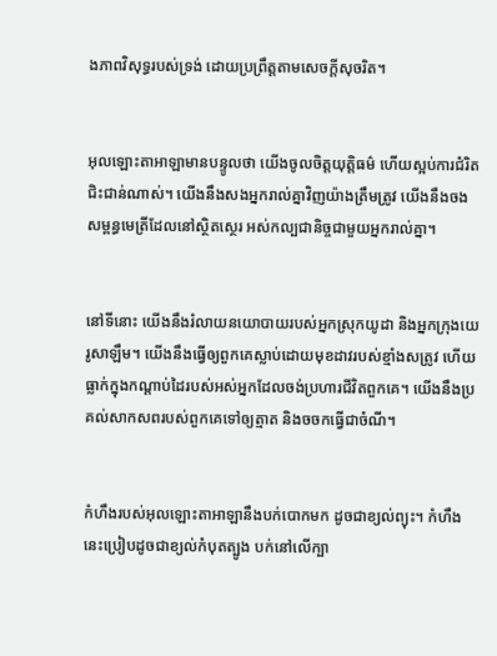ងភាពវិសុទ្ធរបស់ទ្រង់ ដោយប្រព្រឹត្តតាមសេចក្ដីសុចរិត។


អុលឡោះ‌តាអាឡាមានបន្ទូលថា យើងចូលចិត្តយុត្តិធម៌ ហើយស្អប់ការជំរិតជិះ‌ជាន់ណាស់។ យើងនឹងសងអ្នករាល់គ្នាវិញយ៉ាងត្រឹមត្រូវ យើងនឹងចងសម្ពន្ធ‌មេត្រីដែលនៅស្ថិត‌ស្ថេរ អស់‌កល្បជា‌និច្ចជាមួយអ្នករាល់គ្នា។


នៅទីនោះ យើងនឹងរំលាយនយោ‌បាយរបស់អ្នកស្រុកយូដា និងអ្នកក្រុងយេរូ‌សាឡឹម។ យើងនឹងធ្វើឲ្យពួកគេស្លាប់ដោយមុខដាវរបស់ខ្មាំងសត្រូវ ហើយធ្លាក់ក្នុងកណ្ដាប់ដៃរបស់អស់អ្នកដែលចង់ប្រហារជីវិតពួកគេ។ យើងនឹងប្រគល់សាក‌សពរបស់ពួកគេទៅឲ្យត្មាត និងចចកធ្វើជាចំណី។


កំហឹងរបស់អុលឡោះ‌តាអាឡានឹងបក់បោកមក ដូចជាខ្យល់ព្យុះ។ កំហឹងនេះប្រៀបដូចជាខ្យល់កំបុតត្បូង បក់នៅលើក្បា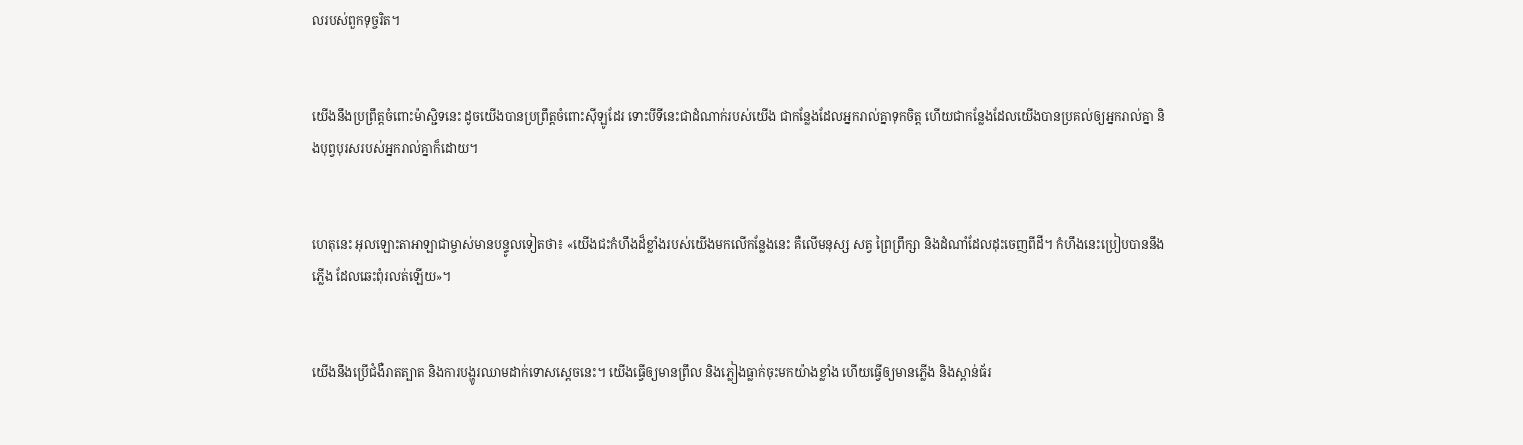លរបស់ពួកទុច្ចរិត។


យើងនឹងប្រព្រឹត្តចំពោះម៉ាស្ជិទនេះ ដូចយើងបានប្រព្រឹត្តចំពោះស៊ីឡូដែរ ទោះបីទីនេះជាដំណាក់របស់យើង ជាកន្លែងដែលអ្នករាល់គ្នាទុកចិត្ត ហើយជាកន្លែងដែលយើងបានប្រគល់ឲ្យអ្នករាល់គ្នា និងបុព្វបុរសរបស់អ្នករាល់គ្នាក៏ដោយ។


ហេតុនេះ អុលឡោះ‌តាអាឡាជាម្ចាស់មានបន្ទូលទៀតថា៖ «យើងជះកំហឹងដ៏ខ្លាំងរបស់យើងមកលើកន្លែងនេះ គឺលើមនុស្ស សត្វ ព្រៃព្រឹក្សា និងដំណាំដែលដុះចេញពីដី។ កំហឹងនេះប្រៀបបាននឹងភ្លើង ដែលឆេះពុំរលត់ឡើយ»។


យើងនឹងប្រើជំងឺរាត‌ត្បាត និងការបង្ហូរឈាមដាក់ទោសស្ដេចនេះ។ យើងធ្វើឲ្យមានព្រឹល និងភ្លៀងធ្លាក់ចុះមកយ៉ាងខ្លាំង ហើយធ្វើឲ្យមានភ្លើង និងស្ពាន់ធ័រ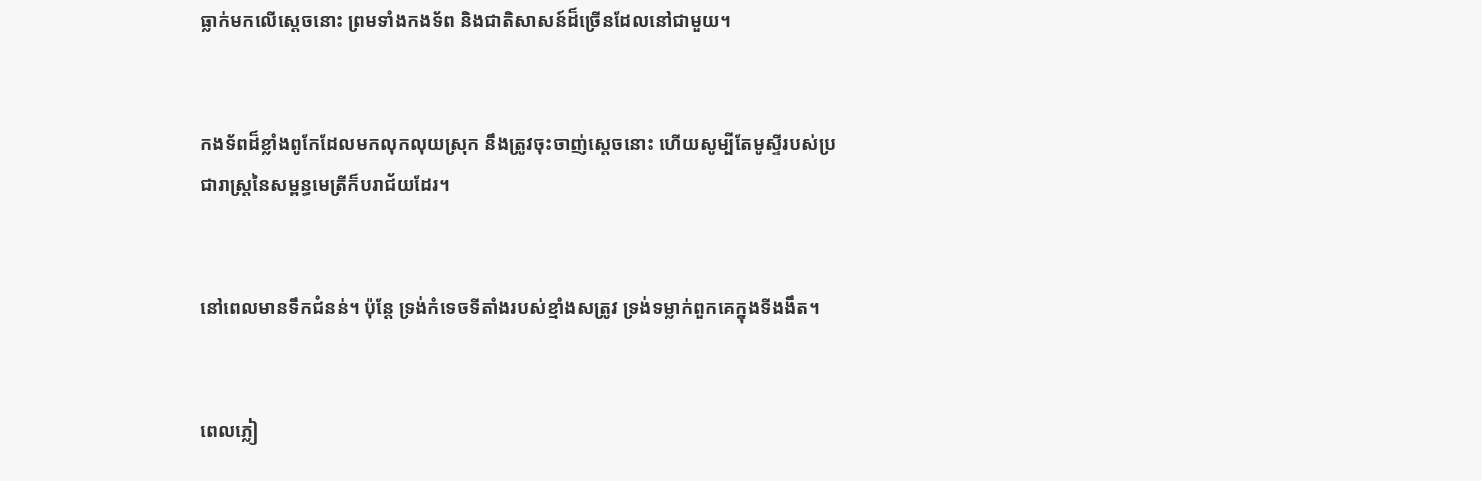ធ្លាក់មកលើស្ដេចនោះ ព្រមទាំងកង‌ទ័ព និងជាតិសាសន៍ដ៏ច្រើនដែលនៅជាមួយ។


កង‌ទ័ពដ៏ខ្លាំងពូកែដែលមកលុក‌លុយស្រុក នឹងត្រូវចុះចាញ់ស្ដេចនោះ ហើយសូម្បីតែមូស្ទីរបស់ប្រជា‌រាស្ត្រនៃសម្ពន្ធ‌មេត្រីក៏បរា‌ជ័យដែរ។


នៅពេលមានទឹកជំនន់។ ប៉ុន្តែ ទ្រង់កំទេចទីតាំងរបស់ខ្មាំងសត្រូវ ទ្រង់ទម្លាក់ពួកគេក្នុងទីងងឹត។


ពេលភ្លៀ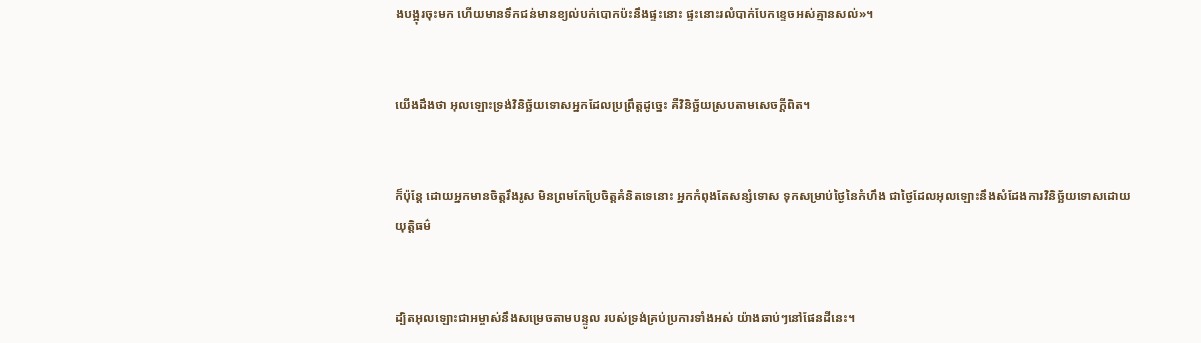ងបង្អុរចុះមក ហើយមានទឹកជន់មានខ្យល់បក់បោកប៉ះនឹងផ្ទះនោះ ផ្ទះនោះរលំបាក់បែកខ្ទេចអស់គ្មានសល់»។


យើងដឹងថា អុលឡោះទ្រង់វិនិច្ឆ័យទោសអ្នកដែលប្រព្រឹត្ដដូច្នេះ គឺវិនិច្ឆ័យស្របតាមសេចក្ដីពិត។


ក៏ប៉ុន្ដែ ដោយអ្នកមានចិត្ដរឹងរូស មិនព្រមកែប្រែចិត្ដគំនិតទេនោះ អ្នកកំពុងតែសន្សំទោស ទុកសម្រាប់ថ្ងៃនៃកំហឹង ជាថ្ងៃដែលអុលឡោះនឹងសំដែងការវិនិច្ឆ័យទោសដោយយុត្ដិធម៌


ដ្បិតអុលឡោះ‌ជាអម្ចាស់នឹងសម្រេចតាមបន្ទូល របស់ទ្រង់គ្រប់ប្រការទាំងអស់ យ៉ាងឆាប់ៗនៅផែនដីនេះ។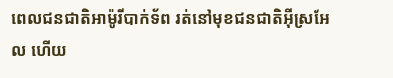ពេលជន‌ជាតិអាម៉ូរីបាក់ទ័ព រត់នៅមុខជន‌ជាតិអ៊ីស្រ‌អែល ហើយ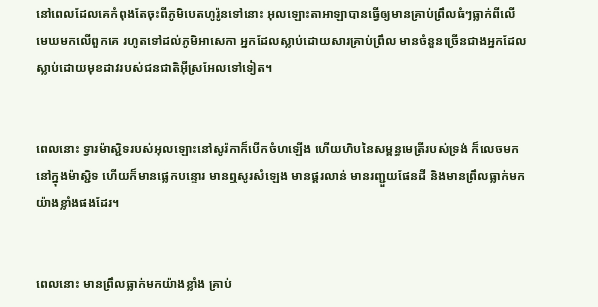នៅពេលដែលគេកំពុងតែចុះពីភូមិបេត‌ហូរ៉ូនទៅនោះ អុលឡោះ‌តាអាឡាបានធ្វើឲ្យមានគ្រាប់ព្រឹលធំៗធ្លាក់ពីលើមេឃមកលើពួកគេ រហូតទៅដល់ភូមិអា‌សេកា អ្នកដែលស្លាប់ដោយ‌សារគ្រាប់ព្រឹល មានចំនួនច្រើនជាងអ្នកដែលស្លាប់ដោយមុខដាវរបស់ជន‌ជាតិអ៊ីស្រ‌អែលទៅទៀត។


ពេលនោះ ទ្វារម៉ាស្ជិទរបស់អុលឡោះនៅសូរ៉កាក៏បើកចំហឡើង ហើយហិបនៃសម្ពន្ធ‌មេត្រីរបស់ទ្រង់ ក៏លេចមកនៅក្នុងម៉ាស្ជិទ ហើយក៏មានផ្លេកបន្ទោរ មានឮសូរសំឡេង មានផ្គរ‌លាន់ មានរញ្ជួយផែនដី និងមានព្រឹលធ្លាក់មកយ៉ាងខ្លាំងផងដែរ។


ពេលនោះ មានព្រឹលធ្លាក់មកយ៉ាងខ្លាំង គ្រាប់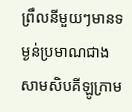ព្រឹលនីមួយៗមានទម្ងន់ប្រមាណជាងសាម‌សិបគីឡូ‌ក្រាម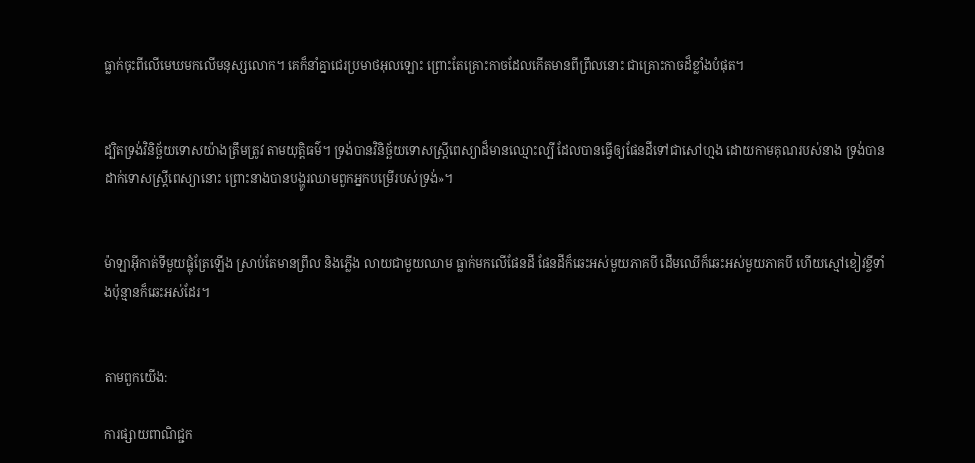ធ្លាក់ចុះពីលើមេឃមកលើមនុស្សលោក។ គេក៏នាំគ្នាជេរប្រមាថអុលឡោះ ព្រោះតែគ្រោះកាចដែលកើតមានពីព្រឹលនោះ ជាគ្រោះកាចដ៏ខ្លាំងបំផុត។


ដ្បិតទ្រង់វិនិច្ឆ័យទោសយ៉ាងត្រឹមត្រូវ តាមយុត្ដិធម៌។ ទ្រង់បានវិនិច្ឆ័យទោសស្ដ្រីពេស្យាដ៏មានឈ្មោះល្បី ដែលបានធ្វើឲ្យផែនដីទៅជាសៅ‌ហ្មង ដោយកាមគុណរបស់នាង ទ្រង់បានដាក់ទោសស្ដ្រីពេស្យានោះ ព្រោះនាងបានបង្ហូរឈាមពួកអ្នកបម្រើរបស់ទ្រង់»។


ម៉ាឡា‌អ៊ីកាត់ទីមួយផ្លុំត្រែឡើង ស្រាប់តែមានព្រឹល និងភ្លើង លាយជាមួយឈាម ធ្លាក់មកលើផែនដី ផែនដីក៏ឆេះអស់មួយភាគបី ដើមឈើក៏ឆេះអស់មួយភាគបី ហើយស្មៅខៀវខ្ចីទាំងប៉ុន្មានក៏ឆេះអស់ដែរ។


តាមពួកយើង:

ការផ្សាយពាណិជ្ជក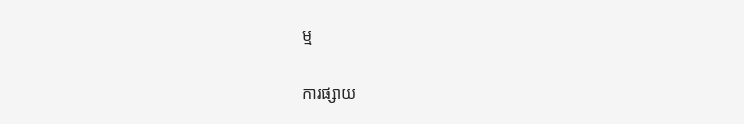ម្ម


ការផ្សាយ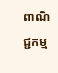ពាណិជ្ជកម្ម